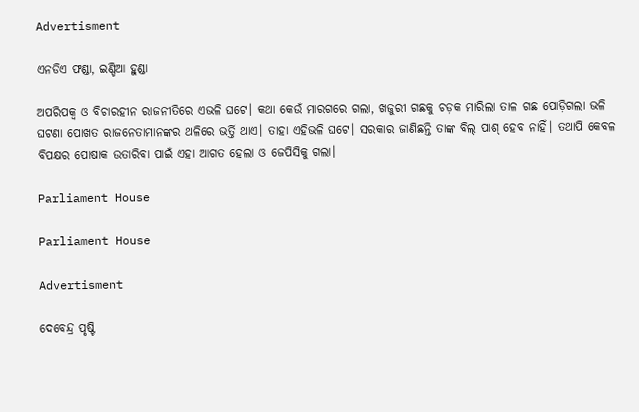Advertisment

ଏନଡିଏ ଫଣ୍ଡା, ଇଣ୍ଡିଆ ହୁଣ୍ଡା

ଅପରିପକ୍ୱ ଓ ବିଚାରହୀନ ରାଜନୀତିରେ ଏଭଳି ଘଟେ। କଥା କେଉଁ ମାରଗରେ ଗଲା, ଖଜୁରୀ ଗଛକୁ ଚଡ଼କ ମାରିଲା ତାଳ ଗଛ ପୋଡ଼ିଗଲା ଭଳି ଘଟଣା ପୋଖତ ରାଜନେତାମାନଙ୍କର ଥଳିରେ ଭର୍ତ୍ତି ଥାଏ। ତାହା ଏହିଭଳି ଘଟେ। ସରକାର ଜାଣିଛନ୍ତି ତାଙ୍କ ବିଲ୍‌ ପାଶ୍‌ ହେବ ନାହିଁ। ତଥାପି କେବଳ ବିପକ୍ଷର ପୋଷାକ ଉତାରିବା ପାଇଁ ଏହା ଆଗତ ହେଲା ଓ ଜେପିସିକୁ ଗଲା।

Parliament House

Parliament House

Advertisment

ଦେବେନ୍ଦ୍ର ପୃଷ୍ଟି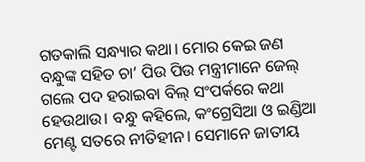ଗତକାଲି ସନ୍ଧ୍ୟାର କଥା। ମୋର କେଇ ଜଣ ବନ୍ଧୁଙ୍କ ସହିତ ଚା’ ପିଉ ପିଉ ମନ୍ତ୍ରୀମାନେ ଜେଲ୍‌ ଗଲେ ପଦ ହରାଇବା ବିଲ୍‌ ସଂପର୍କରେ କଥା ହେଉଥାଉ। ବନ୍ଧୁ କହିଲେ, କଂଗ୍ରେସିଆ ଓ ଇଣ୍ଡିଆ ମେଣ୍ଟ ସତରେ ନୀତିହୀନ। ସେମାନେ ଜାତୀୟ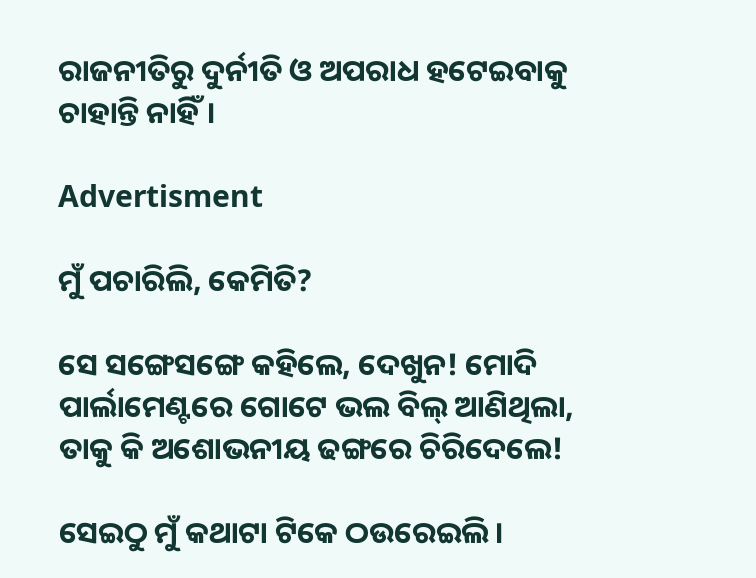ରାଜନୀତିରୁ ଦୁର୍ନୀତି ଓ ଅପରାଧ ହଟେଇବାକୁ ଚାହାନ୍ତି ନାହିଁ।

Advertisment

ମୁଁ ପଚାରିଲି, କେମିତି?

ସେ ସଙ୍ଗେସଙ୍ଗେ କହିଲେ, ଦେଖୁନ! ମୋଦି ପାର୍ଲାମେଣ୍ଟରେ ଗୋଟେ ଭଲ ବିଲ୍‌ ଆଣିଥିଲା, ତାକୁ କି ଅଶୋଭନୀୟ ଢଙ୍ଗରେ ଚିରିଦେଲେ!

ସେଇଠୁ ମୁଁ କଥାଟା ଟିକେ ଠଉରେଇଲି।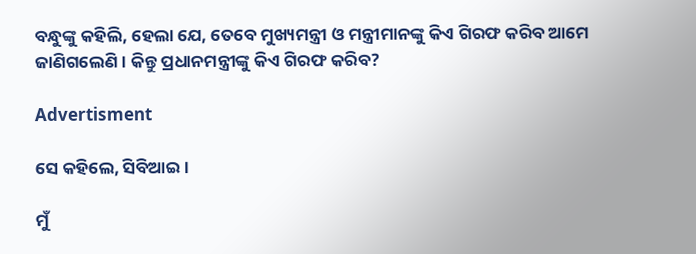ବନ୍ଧୁଙ୍କୁ କହିଲି, ହେଲା ଯେ, ତେବେ ମୁଖ୍ୟମନ୍ତ୍ରୀ ଓ ମନ୍ତ୍ରୀମାନଙ୍କୁ କିଏ ଗିରଫ କରିବ ଆମେ ଜାଣିଗଲେଣି। କିନ୍ତୁ ପ୍ରଧାନମନ୍ତ୍ରୀଙ୍କୁ କିଏ ଗିରଫ କରିବ?

Advertisment

ସେ କହିଲେ, ସିବିଆଇ।

ମୁଁ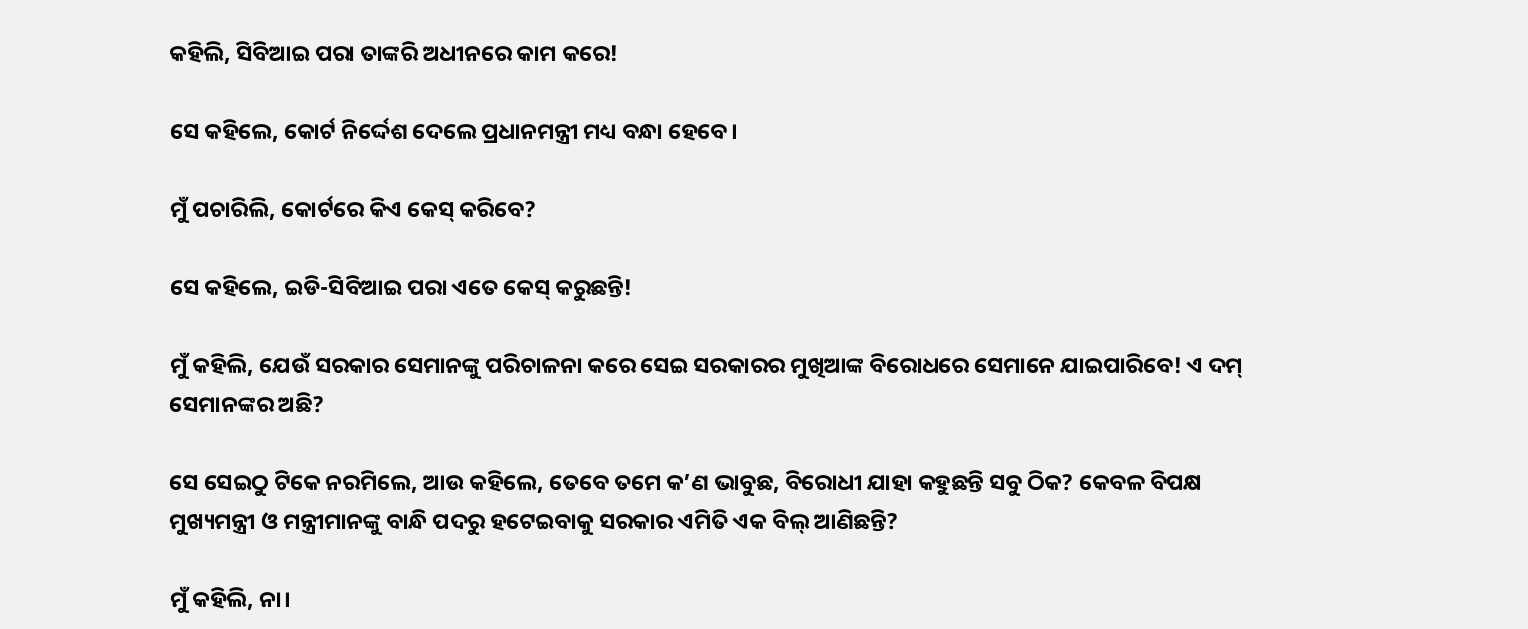କହିଲି, ସିବିଆଇ ପରା ତାଙ୍କରି ଅଧୀନରେ କାମ କରେ!

ସେ କହିଲେ, କୋର୍ଟ ନିର୍ଦ୍ଦେଶ ଦେଲେ ପ୍ରଧାନମନ୍ତ୍ରୀ ମଧ୍ୟ ବନ୍ଧା ହେବେ।

ମୁଁ ପଚାରିଲି, କୋର୍ଟରେ କିଏ କେସ୍‌ କରିବେ?

ସେ କହିଲେ, ଇଡି-ସିବିଆଇ ପରା ଏତେ କେସ୍‌ କରୁଛନ୍ତି!

ମୁଁ କହିଲି, ଯେଉଁ ସରକାର ସେମାନଙ୍କୁ ପରିଚାଳନା କରେ ସେଇ ସରକାରର ମୁଖିଆଙ୍କ ବିରୋଧରେ ସେମାନେ ଯାଇପାରିବେ! ଏ ଦମ୍‌ ସେମାନଙ୍କର ଅଛି?

ସେ ସେଇଠୁ ଟିକେ ନରମିଲେ, ଆଉ କହିଲେ, ତେବେ ତମେ କ’ଣ ଭାବୁଛ, ବିରୋଧୀ ଯାହା କହୁଛନ୍ତି ସବୁ ଠିକ? କେବଳ ବିପକ୍ଷ ମୁଖ୍ୟମନ୍ତ୍ରୀ ଓ ମନ୍ତ୍ରୀମାନଙ୍କୁ ବାନ୍ଧି ପଦରୁ ହଟେଇବାକୁ ସରକାର ଏମିତି ଏକ ବିଲ୍‌ ଆଣିଛନ୍ତି?

ମୁଁ କହିଲି, ନା।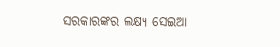ସରକାରଙ୍କର ଲକ୍ଷ୍ୟ ସେଇଆ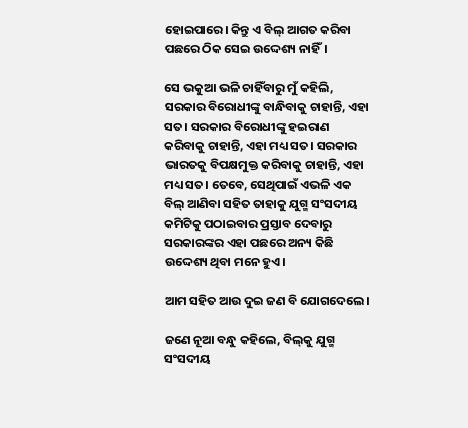ହୋଇପାରେ। କିନ୍ତୁ ଏ ବିଲ୍‌ ଆଗତ କରିବା ପଛରେ ଠିକ ସେଇ ଉଦ୍ଦେଶ୍ୟ ନାହିଁ।

ସେ ଭକୁଆ ଭଳି ଚାହିଁବାରୁ ମୁଁ କହିଲି, ସରକାର ବିରୋଧୀଙ୍କୁ ବାନ୍ଧିବାକୁ ଚାହାନ୍ତି, ଏହା ସତ। ସରକାର ବିରୋଧୀଙ୍କୁ ହଇରାଣ କରିବାକୁ ଚାହାନ୍ତି, ଏହା ମଧ୍ୟ ସତ। ସରକାର ଭାରତକୁ ବିପକ୍ଷମୁକ୍ତ କରିବାକୁ ଚାହାନ୍ତି, ଏହା ମଧ୍ୟ ସତ। ତେବେ, ସେଥିପାଇଁ ଏଭଳି ଏକ ବିଲ୍‌ ଆଣିବା ସହିତ ତାହାକୁ ଯୁଗ୍ମ ସଂସଦୀୟ କମିଟିକୁ ପଠାଇବାର ପ୍ରସ୍ତାବ ଦେବାରୁ ସରକାରଙ୍କର ଏହା ପଛରେ ଅନ୍ୟ କିଛି ଉଦ୍ଦେଶ୍ୟ ଥିବା ମନେ ହୁଏ।

ଆମ ସହିତ ଆଉ ଦୁଇ ଜଣ ବି ଯୋଗଦେଲେ।

ଜଣେ ନୂଆ ବନ୍ଧୁ କହିଲେ, ବିଲ୍‌କୁ ଯୁଗ୍ମ ସଂସଦୀୟ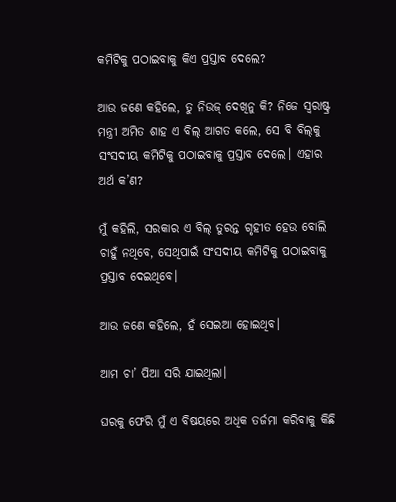କମିଟିକୁ ପଠାଇବାକୁ କିଏ ପ୍ରସ୍ତାବ ଦେଲେ?

ଆଉ ଜଣେ କହିଲେ, ତୁ ନିଉଜ୍‌ ଦେଖିନୁ କି? ନିଜେ ସ୍ୱରାଷ୍ଟ୍ର ମନ୍ତ୍ରୀ ଅମିତ ଶାହ ଏ ବିଲ୍‌ ଆଗତ କଲେ, ସେ ବି ବିଲ୍‌କୁ ସଂସଦୀୟ କମିଟିକୁ ପଠାଇବାକୁ ପ୍ରସ୍ତାବ ଦେଲେ। ଏହାର ଅର୍ଥ କ’ଣ?

ମୁଁ କହିଲି, ସରକାର ଏ ବିଲ୍‌ ତୁରନ୍ତ ଗୃହୀତ ହେଉ ବୋଲି ଚାହୁଁ ନଥିବେ, ସେଥିପାଇଁ ସଂସଦୀୟ କମିଟିକୁ ପଠାଇବାକୁ ପ୍ରସ୍ତାବ ଦେଇଥିବେ।

ଆଉ ଜଣେ କହିଲେ, ହଁ ସେଇଆ ହୋଇଥିବ।

ଆମ ଚା’ ପିଆ ସରି ଯାଇଥିଲା।

ଘରକୁ ଫେରି ମୁଁ ଏ ବିଷୟରେ ଅଧିକ ତର୍ଜମା କରିବାକୁ କିଛି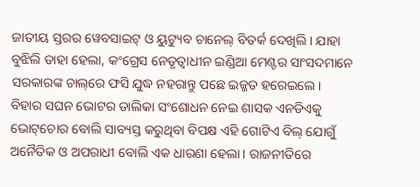ଜାତୀୟ ସ୍ତରର ୱେବସାଇଟ୍‌ ଓ ୟୁଟ୍ୟୁବ ଚାନେଲ୍‌ ବିତର୍କ ଦେଖିଲି। ଯାହା ବୁଝିଲି ତାହା ହେଲା, କଂଗ୍ରେସ ନେତୃତ୍ୱାଧୀନ ଇଣ୍ଡିଆ ମେଣ୍ଟର ସାଂସଦମାନେ ସରକାରଙ୍କ ଚାଲ୍‌ରେ ଫସି ଯୁଦ୍ଧ ନହରାନ୍ତୁ ପଛେ ଇଜ୍ଜତ ହରେଇଲେ। ବିହାର ସଘନ ଭୋଟର ତାଲିକା ସଂଶୋଧନ ନେଇ ଶାସକ ଏନଡିଏକୁ ଭୋଟ୍‌ଚୋର ବୋଲି ସାବ୍ୟସ୍ତ କରୁଥିବା ବିପକ୍ଷ ଏହି ଗୋଟିଏ ବିଲ୍‌ ଯୋଗୁଁ ଅନୈତିକ ଓ ଅପରାଧୀ ବୋଲି ଏକ ଧାରଣା ହେଲା। ରାଜନୀତିରେ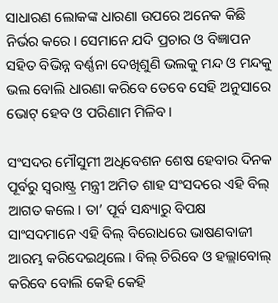ସାଧାରଣ ଲୋକଙ୍କ ଧାରଣା ଉପରେ ଅନେକ କିଛି ନିର୍ଭର କରେ। ସେମାନେ ଯଦି ପ୍ରଚାର ଓ ବିଜ୍ଞାପନ ସହିତ ବିଭିନ୍ନ ବର୍ଣ୍ଣନା ଦେଖିଶୁଣି ଭଲକୁ ମନ୍ଦ ଓ ମନ୍ଦକୁ ଭଲ ବୋଲି ଧାରଣା କରିବେ ତେବେ ସେହି ଅନୁସାରେ ଭୋଟ୍‌ ହେବ ଓ ପରିଣାମ ମିଳିବ।

ସଂସଦର ମୌସୁମୀ ଅଧିବେଶନ ଶେଷ ହେବାର ଦିନକ ପୂର୍ବରୁ ସ୍ୱରାଷ୍ଟ୍ର ମନ୍ତ୍ରୀ ଅମିତ ଶାହ ସଂସଦରେ ଏହି ବିଲ୍‌ ଆଗତ କଲେ। ତା’ ପୂର୍ବ ସନ୍ଧ୍ୟାରୁ ବିପକ୍ଷ ସାଂସଦମାନେ ଏହି ବିଲ୍‌ ବିରୋଧରେ ଭାଷଣବାଜୀ ଆରମ୍ଭ କରିଦେଇଥିଲେ। ବିଲ୍‌ ଚିରିବେ ଓ ହଲ୍ଲାବୋଲ୍‌ କରିବେ ବୋଲି କେହି କେହି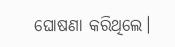ଘୋଷଣା କରିଥିଲେ।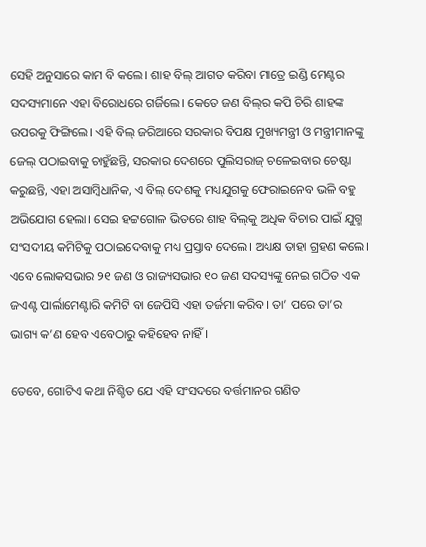ସେହି ଅନୁସାରେ କାମ ବି କଲେ। ଶାହ ବିଲ୍‌ ଆଗତ କରିବା ମାତ୍ରେ ଇଣ୍ଡି ମେଣ୍ଟର ସଦସ୍ୟମାନେ ଏହା ବିରୋଧରେ ଗର୍ଜିଲେ। କେତେ ଜଣ ବିଲ୍‌ର କପି ଚିରି ଶାହଙ୍କ ଉପରକୁ ଫିଙ୍ଗିଲେ। ଏହି ବିଲ୍‌ ଜରିଆରେ ସରକାର ବିପକ୍ଷ ମୁଖ୍ୟମନ୍ତ୍ରୀ ଓ ମନ୍ତ୍ରୀମାନଙ୍କୁ ଜେଲ୍‌ ପଠାଇବାକୁ ଚାହୁଁଛନ୍ତି, ସରକାର ଦେଶରେ ପୁଲିସରାଜ୍‌ ଚଳେଇବାର ଚେଷ୍ଟା କରୁଛନ୍ତି, ଏହା ଅସାମ୍ବିଧାନିକ, ଏ ବିଲ୍‌ ଦେଶକୁ ମଧ୍ୟଯୁଗକୁ ଫେରାଇନେବ ଭଳି ବହୁ ଅଭିଯୋଗ ହେଲା। ସେଇ ହଟ୍ଟଗୋଳ ଭିତରେ ଶାହ ବିଲ୍‌କୁ ଅଧିକ ବିଚାର ପାଇଁ ଯୁଗ୍ମ ସଂସଦୀୟ କମିଟିକୁ ପଠାଇଦେବାକୁ ମଧ୍ୟ ପ୍ରସ୍ତାବ ଦେଲେ। ଅଧ୍ୟକ୍ଷ ତାହା ଗ୍ରହଣ କଲେ। ଏବେ ଲୋକସଭାର ୨୧ ଜଣ ଓ ରାଜ୍ୟସଭାର ୧୦ ଜଣ ସଦସ୍ୟଙ୍କୁ ନେଇ ଗଠିତ ଏକ ଜଏଣ୍ଟ ପାର୍ଲାମେଣ୍ଟାରି କମିଟି ବା ଜେପିସି ଏହା ତର୍ଜମା କରିବ। ତା’ ପରେ ତା’ର ଭାଗ୍ୟ କ’ଣ ହେବ ଏବେଠାରୁ କହିହେବ ନାହିଁ।

ତେବେ, ଗୋଟିଏ କଥା ନିଶ୍ଚିତ ଯେ ଏହି ସଂସଦରେ ବର୍ତ୍ତମାନର ଗଣିତ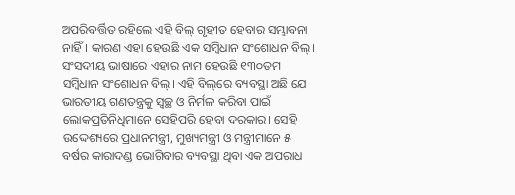ଅପରିବର୍ତ୍ତିତ ରହିଲେ ଏହି ବିଲ୍‌ ଗୃହୀତ ହେବାର ସମ୍ଭାବନା ନାହିଁ। କାରଣ ଏହା ହେଉଛି ଏକ ସମ୍ବିଧାନ ସଂଶୋଧନ ବିଲ୍‌। ସଂସଦୀୟ ଭାଷାରେ ଏହାର ନାମ ହେଉଛି ୧୩୦ତମ ସମ୍ବିଧାନ ସଂଶୋଧନ ବିଲ୍‌। ଏହି ବିଲ୍‌ରେ ବ୍ୟବସ୍ଥା ଅଛି ଯେ ଭାରତୀୟ ଗଣତନ୍ତ୍ରକୁ ସ୍ୱଚ୍ଛ ଓ ନିର୍ମଳ କରିବା ପାଇଁ ଲୋକପ୍ରତିନିଧିମାନେ ସେହିପରି ହେବା ଦରକାର। ସେହି ଉଦ୍ଦେଶ୍ୟରେ ପ୍ରଧାନମନ୍ତ୍ରୀ, ମୁଖ୍ୟମନ୍ତ୍ରୀ ଓ ମନ୍ତ୍ରୀମାନେ ୫ ବର୍ଷର କାରାଦଣ୍ଡ ଭୋଗିବାର ବ୍ୟବସ୍ଥା ଥିବା ଏକ ଅପରାଧ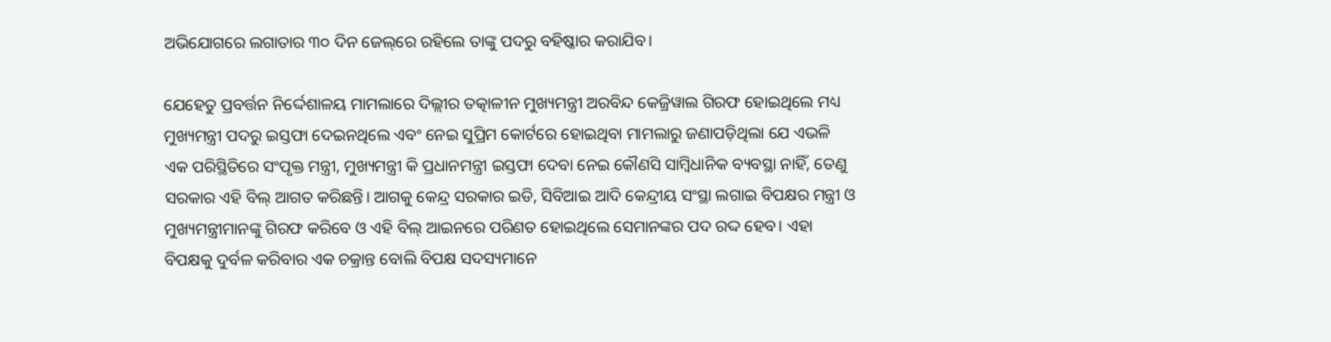ଅଭିଯୋଗରେ ଲଗାତାର ୩୦ ଦିନ ଜେଲ୍‌ରେ ରହିଲେ ତାଙ୍କୁ ପଦରୁ ବହିଷ୍କାର କରାଯିବ।

ଯେହେତୁ ପ୍ରବର୍ତ୍ତନ ନିର୍ଦ୍ଦେଶାଳୟ ମାମଲାରେ ଦିଲ୍ଲୀର ତତ୍କାଳୀନ ମୁଖ୍ୟମନ୍ତ୍ରୀ ଅରବିନ୍ଦ କେଜ୍ରିୱାଲ ଗିରଫ ହୋଇଥିଲେ ମଧ୍ୟ ମୁଖ୍ୟମନ୍ତ୍ରୀ ପଦରୁ ଇସ୍ତଫା ଦେଇନଥିଲେ ଏବଂ ନେଇ ସୁପ୍ରିମ କୋର୍ଟରେ ହୋଇଥିବା ମାମଲାରୁ ଜଣାପଡ଼ିଥିଲା ଯେ ଏଭଳି ଏକ ପରିସ୍ଥିତିରେ ସଂପୃକ୍ତ ମନ୍ତ୍ରୀ, ମୁଖ୍ୟମନ୍ତ୍ରୀ କି ପ୍ରଧାନମନ୍ତ୍ରୀ ଇସ୍ତଫା ଦେବା ନେଇ କୌଣସି ସାମ୍ବିଧାନିକ ବ୍ୟବସ୍ଥା ନାହିଁ, ତେଣୁ ସରକାର ଏହି ବିଲ୍‌ ଆଗତ କରିଛନ୍ତି। ଆଗକୁ କେନ୍ଦ୍ର ସରକାର ଇଡି, ସିବିଆଇ ଆଦି କେନ୍ଦ୍ରୀୟ ସଂସ୍ଥା ଲଗାଇ ବିପକ୍ଷର ମନ୍ତ୍ରୀ ଓ ମୁଖ୍ୟମନ୍ତ୍ରୀମାନଙ୍କୁ ଗିରଫ କରିବେ ଓ ଏହି ବିଲ୍‌ ଆଇନରେ ପରିଣତ ହୋଇଥିଲେ ସେମାନଙ୍କର ପଦ ରଦ୍ଦ ହେବ। ଏହା ବିପକ୍ଷକୁ ଦୁର୍ବଳ କରିବାର ଏକ ଚକ୍ରାନ୍ତ ବୋଲି ବିପକ୍ଷ ସଦସ୍ୟମାନେ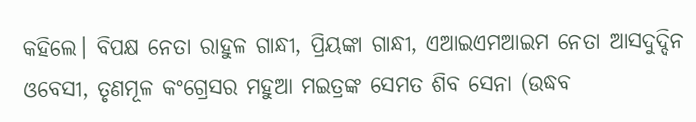କହିଲେ। ବିପକ୍ଷ ନେତା ରାହୁଳ ଗାନ୍ଧୀ, ପ୍ରିୟଙ୍କା ଗାନ୍ଧୀ, ଏଆଇଏମଆଇମ ନେତା ଆସଦୁଦ୍ଦିନ ଓବେସୀ, ତୃଣମୂଳ କଂଗ୍ରେସର ମହୁଆ ମଇତ୍ରଙ୍କ ସେମତ ଶିବ ସେନା (ଉଦ୍ଧବ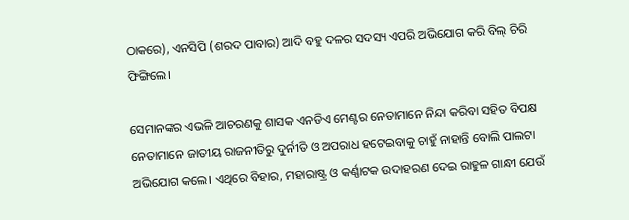ଠାକରେ), ଏନସିପି (ଶରଦ ପାବାର) ଆଦି ବହୁ ଦଳର ସଦସ୍ୟ ଏପରି ଅଭିଯୋଗ କରି ବିଲ୍‌ ଚିରି ଫିଙ୍ଗିଲେ।

ସେମାନଙ୍କର ଏଭଳି ଆଚରଣକୁ ଶାସକ ଏନଡିଏ ମେଣ୍ଟର ନେତାମାନେ ନିନ୍ଦା କରିବା ସହିତ ବିପକ୍ଷ ନେତାମାନେ ଜାତୀୟ ରାଜନୀତିରୁ ଦୁର୍ନୀତି ଓ ଅପରାଧ ହଟେଇବାକୁ ଚାହୁଁ ନାହାନ୍ତି ବୋଲି ପାଲଟା ଅଭିଯୋଗ କଲେ। ଏଥିରେ ବିହାର, ମହାରାଷ୍ଟ୍ର ଓ କର୍ଣ୍ଣାଟକ ଉଦାହରଣ ଦେଇ ରାହୁଳ ଗାନ୍ଧୀ ଯେଉଁ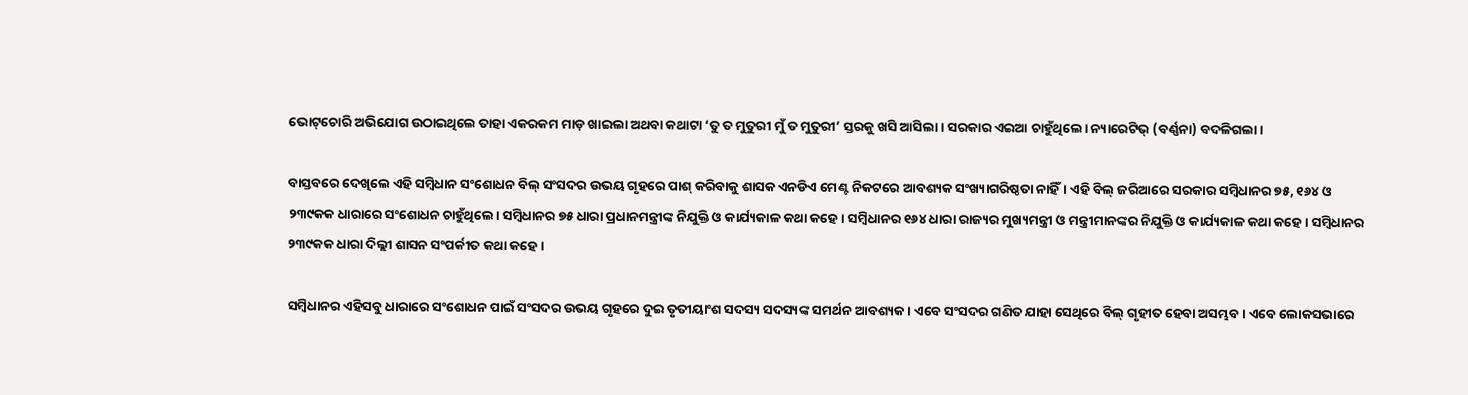ଭୋଟ୍‌ଚୋରି ଅଭିଯୋଗ ଉଠାଇଥିଲେ ତାହା ଏକରକମ ମାଡ଼ ଖାଇଲା ଅଥବା କଥାଟା ‘ତୁ ତ ମୁତୁରୀ ମୁଁ ତ ମୁତୁରୀ’ ସ୍ତରକୁ ଖସି ଆସିଲା। ସରକାର ଏଇଆ ଚାହୁଁଥିଲେ। ନ୍ୟାରେଟିଭ୍‌ (ବର୍ଣ୍ଣନା) ବଦଳିଗଲା।

ବାସ୍ତବରେ ଦେଖିଲେ ଏହି ସମ୍ବିଧାନ ସଂଶୋଧନ ବିଲ୍‌ ସଂସଦର ଉଭୟ ଗୃହରେ ପାଶ୍‌ କରିବାକୁ ଶାସକ ଏନଡିଏ ମେଣ୍ଟ ନିକଟରେ ଆବଶ୍ୟକ ସଂଖ୍ୟାଗରିଷ୍ଠତା ନାହିଁ। ଏହି ବିଲ୍‌ ଜରିଆରେ ସରକାର ସମ୍ବିଧାନର ୭୫, ୧୬୪ ଓ ୨୩୯କକ ଧାରାରେ ସଂଶୋଧନ ଚାହୁଁଥିଲେ। ସମ୍ବିଧାନର ୭୫ ଧାରା ପ୍ରଧାନମନ୍ତ୍ରୀଙ୍କ ନିଯୁକ୍ତି ଓ କାର୍ଯ୍ୟକାଳ କଥା କହେ। ସମ୍ବିଧାନର ୧୬୪ ଧାରା ରାଜ୍ୟର ମୁଖ୍ୟମନ୍ତ୍ରୀ ଓ ମନ୍ତ୍ରୀମାନଙ୍କର ନିଯୁକ୍ତି ଓ କାର୍ଯ୍ୟକାଳ କଥା କହେ। ସମ୍ବିଧାନର ୨୩୯କକ ଧାରା ଦିଲ୍ଲୀ ଶାସନ ସଂପର୍କୀତ କଥା କହେ।

ସମ୍ବିଧାନର ଏହିସବୁ ଧାରାରେ ସଂଶୋଧନ ପାଇଁ ସଂସଦର ଉଭୟ ଗୃହରେ ଦୁଇ ତୃତୀୟାଂଶ ସଦସ୍ୟ ସଦସ୍ୟଙ୍କ ସମର୍ଥନ ଆବଶ୍ୟକ। ଏବେ ସଂସଦର ଗଣିତ ଯାହା ସେଥିରେ ବିଲ୍‌ ଗୃହୀତ ହେବା ଅସମ୍ଭବ। ଏବେ ଲୋକସଭାରେ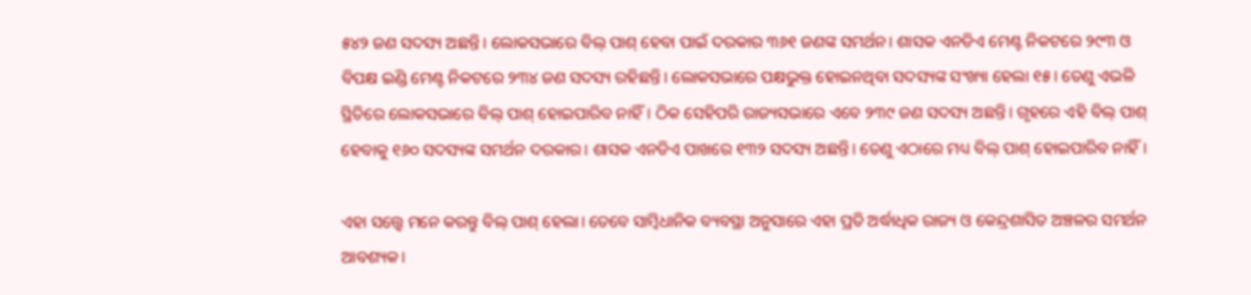୫୪୨ ଜଣ ସଦସ୍ୟ ଅଛନ୍ତି। ଲୋକସଭାରେ ବିଲ୍‌ ପାଶ୍‌ ହେବା ପାଇଁ ଦରକାର ୩୬୧ ଜଣଙ୍କ ସମର୍ଥନ। ଶାସକ ଏନଡିଏ ମେଣ୍ଟ ନିକଟରେ ୨୯୩ ଓ ବିପକ୍ଷ ଇଣ୍ଡି ମେଣ୍ଟ ନିକଟରେ ୨୩୪ ଜଣ ସଦସ୍ୟ ରହିଛନ୍ତି। ଲୋକସଭାରେ ପକ୍ଷଭୁକ୍ତ ହୋଇନଥିବା ସଦସ୍ୟଙ୍କ ସଂଖ୍ୟା ହେଲା ୧୫। ତେଣୁ ଏଭଳି ସ୍ଥିତିରେ ଲୋକସଭାରେ ବିଲ୍‌ ପାଶ୍‌ ହୋଇପାରିବ ନାହିଁ। ଠିକ ସେହିପରି ରାଜ୍ୟସଭାରେ ଏବେ ୨୩୯ ଜଣ ସଦସ୍ୟ ଅଛନ୍ତି। ଗୃହରେ ଏହି ବିଲ୍‌ ପାଶ୍‌ ହେବାକୁ ୧୬୦ ସଦସ୍ୟଙ୍କ ସମର୍ଥନ ଦରକାର। ଶାସକ ଏନଡିଏ ପାଖରେ ୧୩୨ ସଦସ୍ୟ ଅଛନ୍ତି। ତେଣୁ ଏଠାରେ ମଧ୍ୟ ବିଲ୍‌ ପାଶ୍‌ ହୋଇପାରିବ ନାହିଁ।

ଏହା ସତ୍ତ୍ୱେ ମନେ କରନ୍ତୁ ବିଲ୍‌ ପାଶ୍‌ ହେଲା। ତେବେ ସାମ୍ବିଧାନିକ ବ୍ୟବସ୍ଥା ଅନୁସାରେ ଏହା ପ୍ରତି ଅର୍ଦ୍ଧାଧିକ ରାଜ୍ୟ ଓ କେନ୍ଦ୍ରଶାସିତ ଅଞ୍ଚଳର ସମର୍ଥନ ଆବଶ୍ୟକ।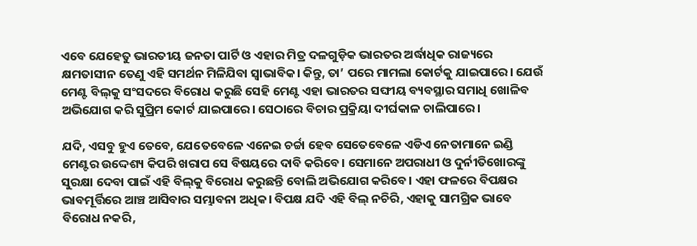ଏବେ ଯେହେତୁ ଭାରତୀୟ ଜନତା ପାର୍ଟି ଓ ଏହାର ମିତ୍ର ଦଳଗୁଡ଼ିକ ଭାରତର ଅର୍ଦ୍ଧାଧିକ ରାଜ୍ୟରେ କ୍ଷମତାସୀନ ତେଣୁ ଏହି ସମର୍ଥନ ମିଳିଯିବା ସ୍ୱାଭାବିକ। କିନ୍ତୁ, ତା’ ପରେ ମାମଲା କୋର୍ଟକୁ ଯାଇପାରେ। ଯେଉଁ ମେଣ୍ଟ ବିଲ୍‌କୁ ସଂସଦରେ ବିରୋଧ କରୁଛି ସେହି ମେଣ୍ଟ ଏହା ଭାରତର ସଙ୍ଘୀୟ ବ୍ୟବସ୍ଥାର ସମାଧି ଖୋଳିବ ଅଭିଯୋଗ କରି ସୁପ୍ରିମ କୋର୍ଟ ଯାଇପାରେ। ସେଠାରେ ବିଚାର ପ୍ରକ୍ରିୟା ଦୀର୍ଘକାଳ ଚାଲିପାରେ।

ଯଦି, ଏସବୁ ହୁଏ ତେବେ, ଯେତେବେଳେ ଏନେଇ ଚର୍ଚ୍ଚା ହେବ ସେତେବେଳେ ଏଡିଏ ନେତାମାନେ ଇଣ୍ଡି ମେଣ୍ଟର ଉଦ୍ଦେଶ୍ୟ କିପରି ଖରାପ ସେ ବିଷୟରେ ଦାବି କରିବେ। ସେମାନେ ଅପରାଧୀ ଓ ଦୁର୍ନୀତିଖୋରଙ୍କୁ ସୁରକ୍ଷା ଦେବା ପାଇଁ ଏହି ବିଲ୍‌କୁ ବିରୋଧ କରୁଛନ୍ତି ବୋଲି ଅଭିଯୋଗ କରିବେ। ଏହା ଫଳରେ ବିପକ୍ଷର ଭାବମୂର୍ତ୍ତିରେ ଆଞ୍ଚ ଆସିବାର ସମ୍ଭାବନା ଅଧିକ। ବିପକ୍ଷ ଯଦି ଏହି ବିଲ୍‌ ନଚିରି, ଏହାକୁ ସାମଗ୍ରିକ ଭାବେ ବିରୋଧ ନକରି,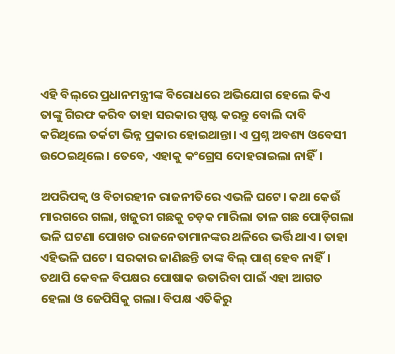ଏହି ବିଲ୍‌ରେ ପ୍ରଧାନମନ୍ତ୍ରୀଙ୍କ ବିରୋଧରେ ଅଭିଯୋଗ ହେଲେ କିଏ ତାଙ୍କୁ ଗିରଫ କରିବ ତାହା ସରକାର ସ୍ପଷ୍ଟ କରନ୍ତୁ ବୋଲି ଦାବି କରିଥିଲେ ତର୍କଟା ଭିନ୍ନ ପ୍ରକାର ହୋଇଥାନ୍ତା। ଏ ପ୍ରଶ୍ନ ଅବଶ୍ୟ ଓବେସୀ ଉଠେଇଥିଲେ। ତେବେ, ଏହାକୁ କଂଗ୍ରେସ ଦୋହରାଇଲା ନାହିଁ।

ଅପରିପକ୍ୱ ଓ ବିଚାରହୀନ ରାଜନୀତିରେ ଏଭଳି ଘଟେ। କଥା କେଉଁ ମାରଗରେ ଗଲା, ଖଜୁରୀ ଗଛକୁ ଚଡ଼କ ମାରିଲା ତାଳ ଗଛ ପୋଡ଼ିଗଲା ଭଳି ଘଟଣା ପୋଖତ ରାଜନେତାମାନଙ୍କର ଥଳିରେ ଭର୍ତ୍ତି ଥାଏ। ତାହା ଏହିଭଳି ଘଟେ। ସରକାର ଜାଣିଛନ୍ତି ତାଙ୍କ ବିଲ୍‌ ପାଶ୍‌ ହେବ ନାହିଁ। ତଥାପି କେବଳ ବିପକ୍ଷର ପୋଷାକ ଉତାରିବା ପାଇଁ ଏହା ଆଗତ ହେଲା ଓ ଜେପିସିକୁ ଗଲା। ବିପକ୍ଷ ଏତିକିରୁ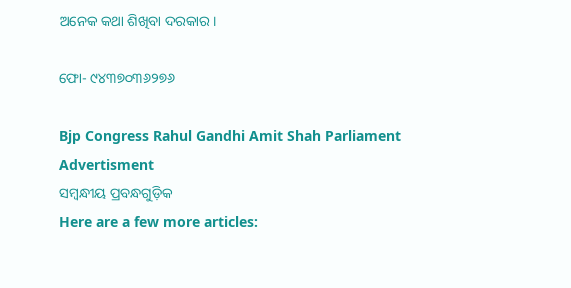ଅନେକ କଥା ଶିଖିବା ଦରକାର।

ଫୋ- ୯୪୩୭୦୩୬୨୭୬

Bjp Congress Rahul Gandhi Amit Shah Parliament
Advertisment
ସମ୍ବନ୍ଧୀୟ ପ୍ରବନ୍ଧଗୁଡ଼ିକ
Here are a few more articles: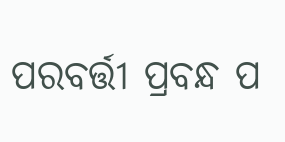ପରବର୍ତ୍ତୀ ପ୍ରବନ୍ଧ ପ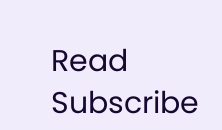Read
Subscribe